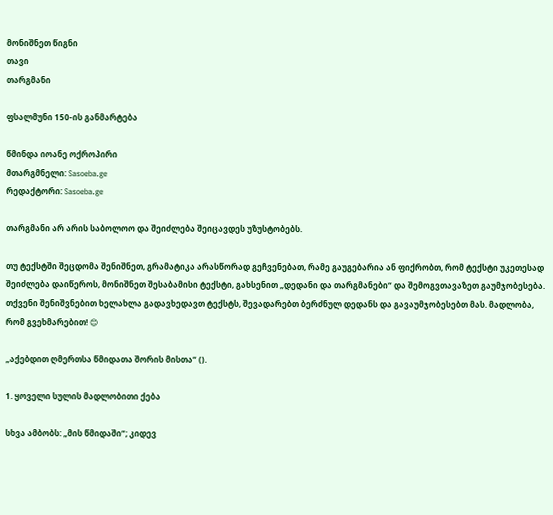მონიშნეთ წიგნი
თავი
თარგმანი

ფსალმუნი 150-ის განმარტება

წმინდა იოანე ოქროპირი
მთარგმნელი: Sasoeba.ge
რედაქტორი: Sasoeba.ge

თარგმანი არ არის საბოლოო და შეიძლება შეიცავდეს უზუსტობებს.

თუ ტექსტში შეცდომა შენიშნეთ, გრამატიკა არასწორად გეჩვენებათ, რამე გაუგებარია ან ფიქრობთ, რომ ტექსტი უკეთესად შეიძლება დაიწეროს, მონიშნეთ შესაბამისი ტექსტი, გახსენით „დედანი და თარგმანები“ და შემოგვთავაზეთ გაუმჯობესება.
თქვენი შენიშვნებით ხელახლა გადავხედავთ ტექსტს, შევადარებთ ბერძნულ დედანს და გავაუმჯობესებთ მას. მადლობა, რომ გვეხმარებით! 😊

„აქებდით ღმერთსა წმიდათა შორის მისთა“ ().

1. ყოველი სულის მადლობითი ქება

სხვა ამბობს: „მის წმიდაში“; კიდევ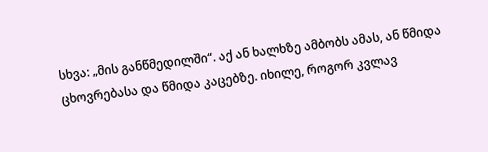სხვა: „მის განწმედილში“. აქ ან ხალხზე ამბობს ამას, ან წმიდა ცხოვრებასა და წმიდა კაცებზე. იხილე, როგორ კვლავ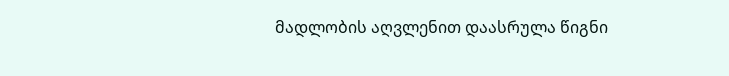მადლობის აღვლენით დაასრულა წიგნი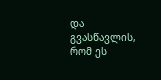და გვასწავლის, რომ ეს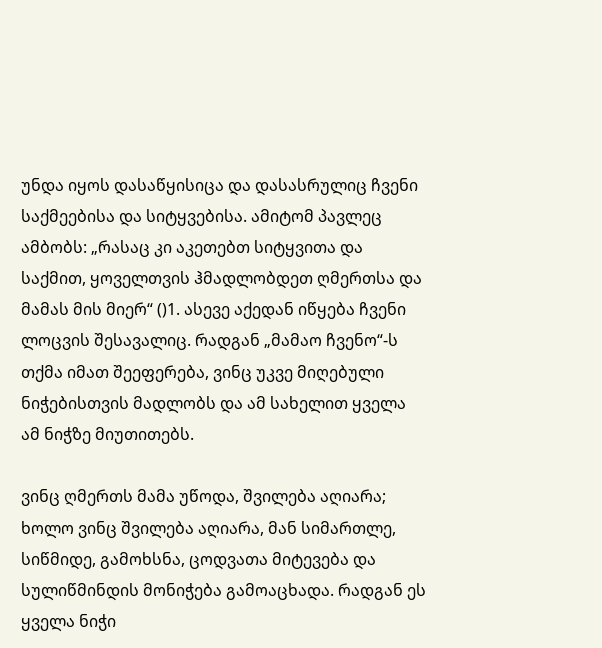უნდა იყოს დასაწყისიცა და დასასრულიც ჩვენი საქმეებისა და სიტყვებისა. ამიტომ პავლეც ამბობს: „რასაც კი აკეთებთ სიტყვითა და საქმით, ყოველთვის ჰმადლობდეთ ღმერთსა და მამას მის მიერ“ ()1. ასევე აქედან იწყება ჩვენი ლოცვის შესავალიც. რადგან „მამაო ჩვენო“-ს თქმა იმათ შეეფერება, ვინც უკვე მიღებული ნიჭებისთვის მადლობს და ამ სახელით ყველა ამ ნიჭზე მიუთითებს.

ვინც ღმერთს მამა უწოდა, შვილება აღიარა; ხოლო ვინც შვილება აღიარა, მან სიმართლე, სიწმიდე, გამოხსნა, ცოდვათა მიტევება და სულიწმინდის მონიჭება გამოაცხადა. რადგან ეს ყველა ნიჭი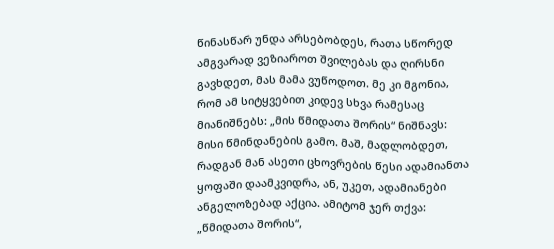წინასწარ უნდა არსებობდეს, რათა სწორედ ამგვარად ვეზიაროთ შვილებას და ღირსნი გავხდეთ, მას მამა ვუწოდოთ. მე კი მგონია, რომ ამ სიტყვებით კიდევ სხვა რამესაც მიანიშნებს: „მის წმიდათა შორის“ ნიშნავს: მისი წმინდანების გამო. მაშ, მადლობდეთ, რადგან მან ასეთი ცხოვრების წესი ადამიანთა ყოფაში დაამკვიდრა, ან, უკეთ, ადამიანები ანგელოზებად აქცია. ამიტომ ჯერ თქვა: „წმიდათა შორის“,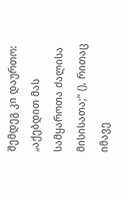შემდეგ კი დაურთო: „აქებდით მას სამყაროთა ძალისა მისისათა;“ (), რითაც იმავე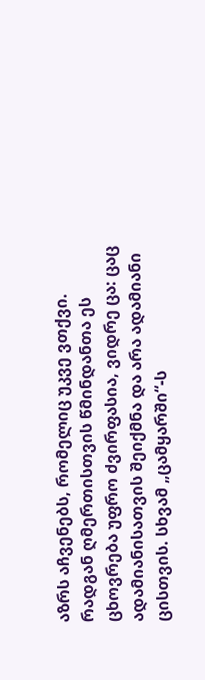აზრს აჩვენებს, რომელიც უკვე ვთქვი. რადგან ღმერთისთვის წმინდანთა ეს ცხოვრება უფრო ძვირფასია, ვიდრე ცა: ცაც ადამიანისათვის შეიქმნა და არა ადამიანი ცისთვის. სხვამ „ცამყარში“-ს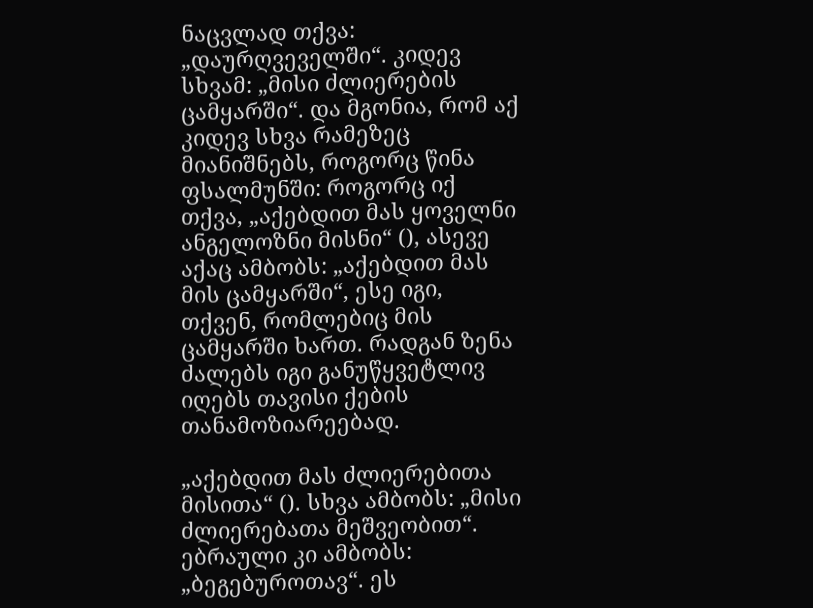ნაცვლად თქვა: „დაურღვეველში“. კიდევ სხვამ: „მისი ძლიერების ცამყარში“. და მგონია, რომ აქ კიდევ სხვა რამეზეც მიანიშნებს, როგორც წინა ფსალმუნში: როგორც იქ თქვა, „აქებდით მას ყოველნი ანგელოზნი მისნი“ (), ასევე აქაც ამბობს: „აქებდით მას მის ცამყარში“, ესე იგი, თქვენ, რომლებიც მის ცამყარში ხართ. რადგან ზენა ძალებს იგი განუწყვეტლივ იღებს თავისი ქების თანამოზიარეებად.

„აქებდით მას ძლიერებითა მისითა“ (). სხვა ამბობს: „მისი ძლიერებათა მეშვეობით“. ებრაული კი ამბობს: „ბეგებუროთავ“. ეს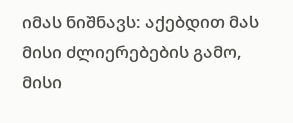იმას ნიშნავს: აქებდით მას მისი ძლიერებების გამო, მისი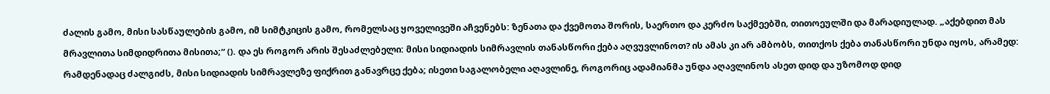ძალის გამო, მისი სასწაულების გამო, იმ სიმტკიცის გამო, რომელსაც ყოველივეში აჩვენებს: ზენათა და ქვემოთა შორის, საერთო და კერძო საქმეებში, თითოეულში და მარადიულად. „აქებდით მას მრავლითა სიმდიდრითა მისითა;“ (). და ეს როგორ არის შესაძლებელი: მისი სიდიადის სიმრავლის თანასწორი ქება აღვუვლინოთ? ის ამას კი არ ამბობს, თითქოს ქება თანასწორი უნდა იყოს, არამედ: რამდენადაც ძალგიძს, მისი სიდიადის სიმრავლეზე ფიქრით განავრცე ქება; ისეთი საგალობელი აღავლინე, როგორიც ადამიანმა უნდა აღავლინოს ასეთ დიდ და უზომოდ დიდ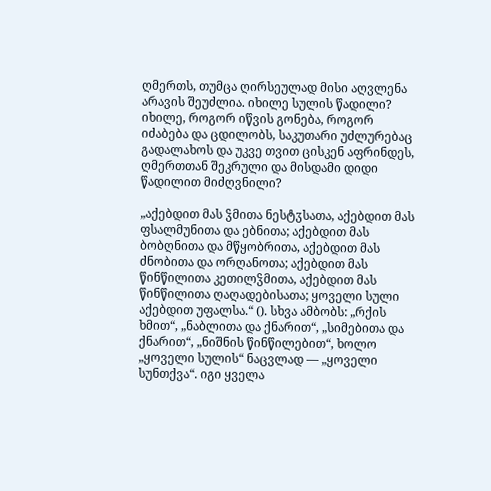ღმერთს, თუმცა ღირსეულად მისი აღვლენა არავის შეუძლია. იხილე სულის წადილი? იხილე, როგორ იწვის გონება, როგორ იძაბება და ცდილობს, საკუთარი უძლურებაც გადალახოს და უკვე თვით ცისკენ აფრინდეს, ღმერთთან შეკრული და მისდამი დიდი წადილით მიძღვნილი?

„აქებდით მას ჴმითა ნესტჳსათა, აქებდით მას ფსალმუნითა და ებნითა; აქებდით მას ბობღნითა და მწყობრითა, აქებდით მას ძნობითა და ორღანოთა; აქებდით მას წინწილითა კეთილჴმითა, აქებდით მას წინწილითა ღაღადებისათა; ყოველი სული აქებდით უფალსა.“ (). სხვა ამბობს: „რქის ხმით“, „ნაბლითა და ქნარით“, „სიმებითა და ქნარით“, „ნიშნის წინწილებით“, ხოლო „ყოველი სულის“ ნაცვლად — „ყოველი სუნთქვა“. იგი ყველა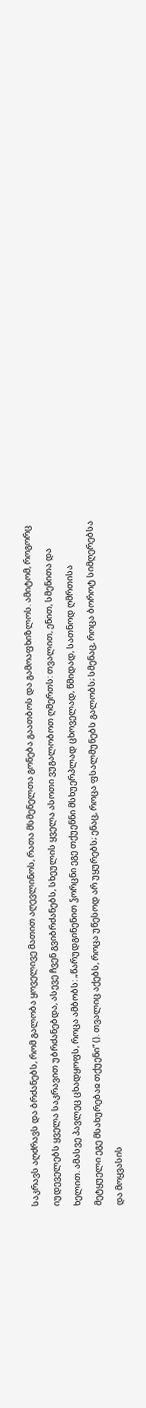საკრავს აღძრავს და ბრძანებს, რომ გალობა ყოველივე მათით აღევლინოს, რათა მსმენელთა გონება გაათბოს და გამოაფხიზლოს. ამიტომ, როგორც იუდეველებს ყველა საკრავით უბრძანებდა, ასევე ჩვენ გვიბრძანებს, სხეულის ყველა ასოთი ვუგალობოთ ღმერთს: თვალით, ენით, სმენითა და ხელით. ამასვე პავლეც ცხადყოფს, როცა ამბობს: „წარუდგინენით ჴორცნი ეგე თქუენნი მსხუერპლად ცხოველად, წმიდად, სათნოდ ღმრთისა მეტყუელი ეგე მსახურებაჲ თქუენი“ (). თვალიც აქებს, როცა უწესოდ არ უყურებს; ენაც, როცა ფსალმუნებს გალობს; სმენაც, როცა ბოროტ სიმღერებსა და მოყვასის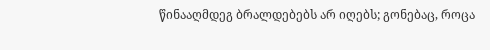წინააღმდეგ ბრალდებებს არ იღებს; გონებაც, როცა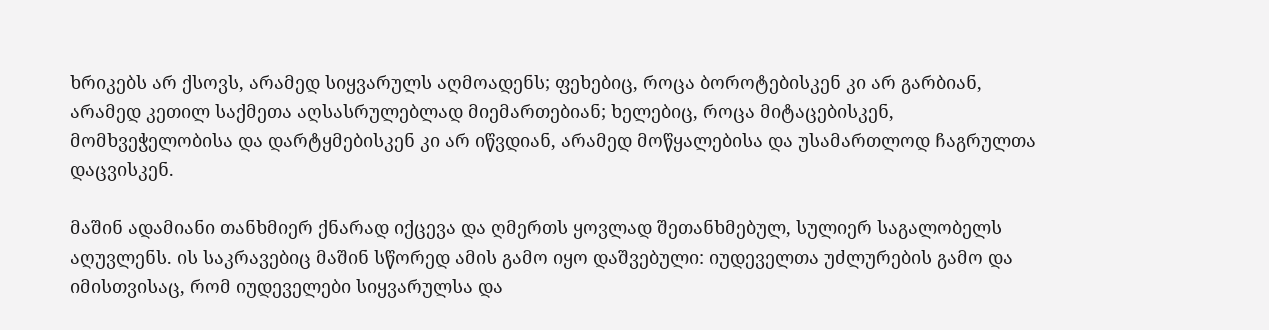ხრიკებს არ ქსოვს, არამედ სიყვარულს აღმოადენს; ფეხებიც, როცა ბოროტებისკენ კი არ გარბიან, არამედ კეთილ საქმეთა აღსასრულებლად მიემართებიან; ხელებიც, როცა მიტაცებისკენ, მომხვეჭელობისა და დარტყმებისკენ კი არ იწვდიან, არამედ მოწყალებისა და უსამართლოდ ჩაგრულთა დაცვისკენ.

მაშინ ადამიანი თანხმიერ ქნარად იქცევა და ღმერთს ყოვლად შეთანხმებულ, სულიერ საგალობელს აღუვლენს. ის საკრავებიც მაშინ სწორედ ამის გამო იყო დაშვებული: იუდეველთა უძლურების გამო და იმისთვისაც, რომ იუდეველები სიყვარულსა და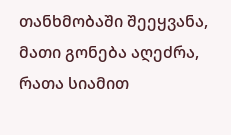თანხმობაში შეეყვანა, მათი გონება აღეძრა, რათა სიამით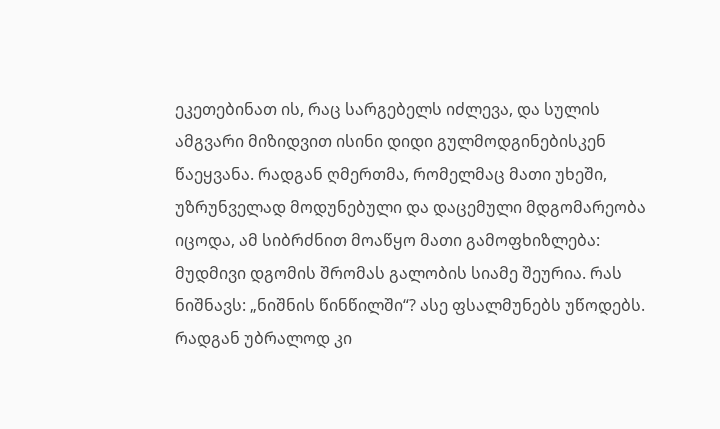ეკეთებინათ ის, რაც სარგებელს იძლევა, და სულის ამგვარი მიზიდვით ისინი დიდი გულმოდგინებისკენ წაეყვანა. რადგან ღმერთმა, რომელმაც მათი უხეში, უზრუნველად მოდუნებული და დაცემული მდგომარეობა იცოდა, ამ სიბრძნით მოაწყო მათი გამოფხიზლება: მუდმივი დგომის შრომას გალობის სიამე შეურია. რას ნიშნავს: „ნიშნის წინწილში“? ასე ფსალმუნებს უწოდებს. რადგან უბრალოდ კი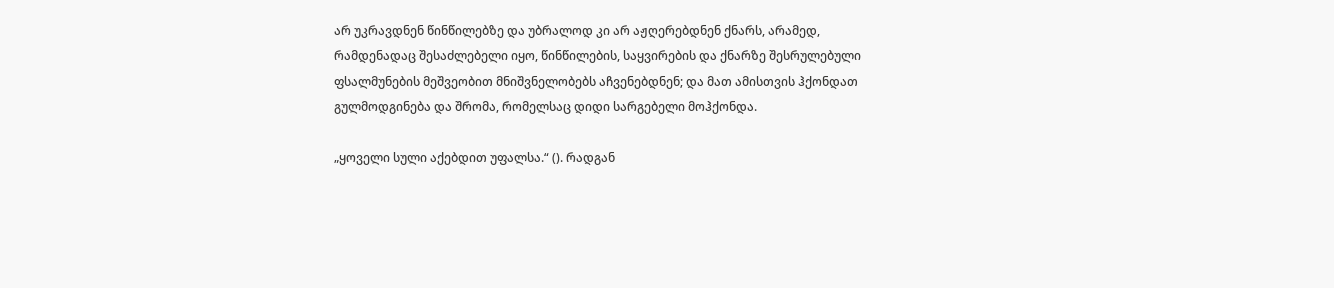არ უკრავდნენ წინწილებზე და უბრალოდ კი არ აჟღერებდნენ ქნარს, არამედ, რამდენადაც შესაძლებელი იყო, წინწილების, საყვირების და ქნარზე შესრულებული ფსალმუნების მეშვეობით მნიშვნელობებს აჩვენებდნენ; და მათ ამისთვის ჰქონდათ გულმოდგინება და შრომა, რომელსაც დიდი სარგებელი მოჰქონდა.

„ყოველი სული აქებდით უფალსა.“ (). რადგან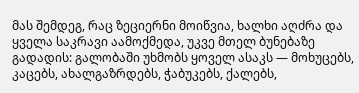მას შემდეგ, რაც ზეციერნი მოიწვია, ხალხი აღძრა და ყველა საკრავი აამოქმედა, უკვე მთელ ბუნებაზე გადადის: გალობაში უხმობს ყოველ ასაკს — მოხუცებს, კაცებს, ახალგაზრდებს, ჭაბუკებს, ქალებს,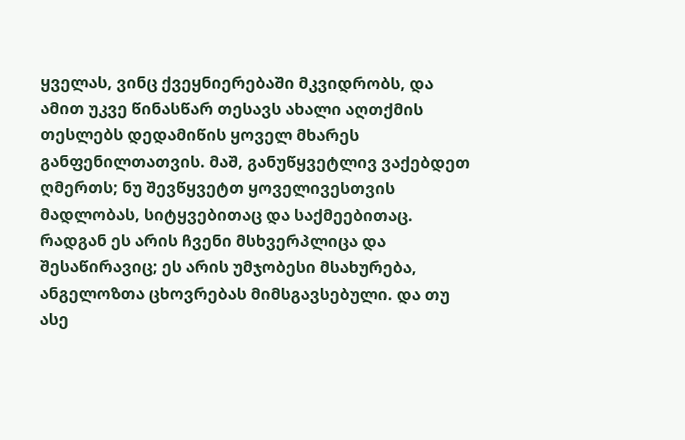ყველას, ვინც ქვეყნიერებაში მკვიდრობს, და ამით უკვე წინასწარ თესავს ახალი აღთქმის თესლებს დედამიწის ყოველ მხარეს განფენილთათვის. მაშ, განუწყვეტლივ ვაქებდეთ ღმერთს; ნუ შევწყვეტთ ყოველივესთვის მადლობას, სიტყვებითაც და საქმეებითაც. რადგან ეს არის ჩვენი მსხვერპლიცა და შესაწირავიც; ეს არის უმჯობესი მსახურება, ანგელოზთა ცხოვრებას მიმსგავსებული. და თუ ასე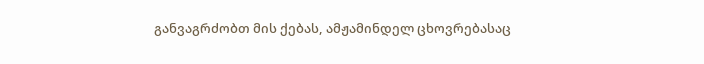განვაგრძობთ მის ქებას, ამჟამინდელ ცხოვრებასაც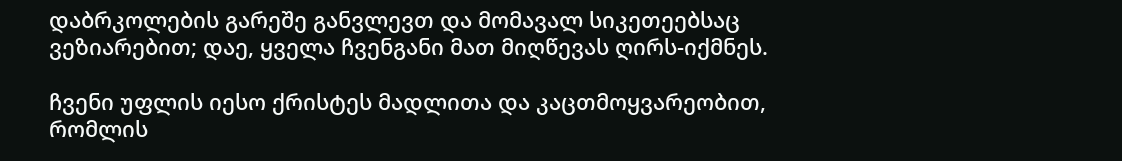დაბრკოლების გარეშე განვლევთ და მომავალ სიკეთეებსაც ვეზიარებით; დაე, ყველა ჩვენგანი მათ მიღწევას ღირს-იქმნეს.

ჩვენი უფლის იესო ქრისტეს მადლითა და კაცთმოყვარეობით, რომლის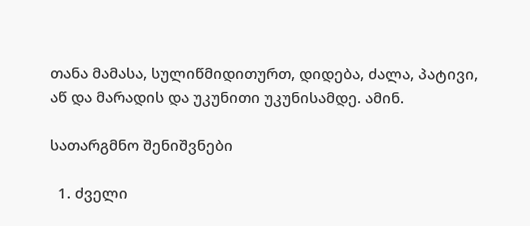თანა მამასა, სულიწმიდითურთ, დიდება, ძალა, პატივი, აწ და მარადის და უკუნითი უკუნისამდე. ამინ.

სათარგმნო შენიშვნები

  1. ძველი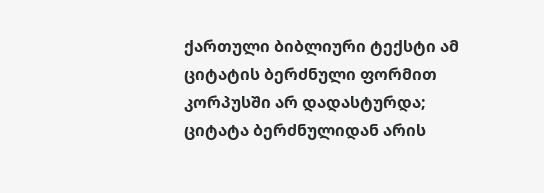ქართული ბიბლიური ტექსტი ამ ციტატის ბერძნული ფორმით კორპუსში არ დადასტურდა; ციტატა ბერძნულიდან არის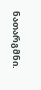ნათარგმნი.